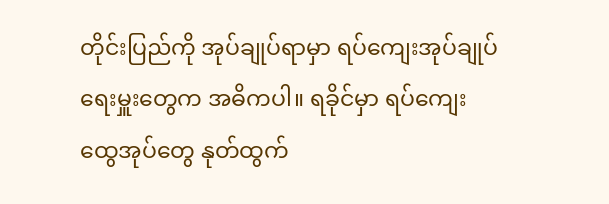တိုင်းပြည်ကို အုပ်ချုပ်ရာမှာ ရပ်ကျေးအုပ်ချုပ်ရေးမှူးတွေက အဓိကပါ။ ရခိုင်မှာ ရပ်ကျေးထွေအုပ်တွေ နုတ်ထွက်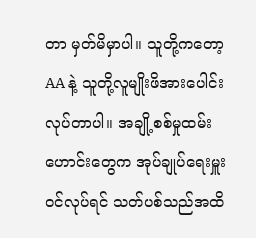တာ မှတ်မိမှာပါ။ သူတို့ကတော့ AA နဲ့ သူတို့လူမျိုးဖိအားပေါင်းလုပ်တာပါ။ အချို့စစ်မှုထမ်းဟောင်းတွေက အုပ်ချုပ်ရေးမှူးဝင်လုပ်ရင် သတ်ပစ်သည်အထိ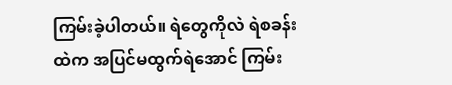ကြမ်းခဲ့ပါတယ်။ ရဲတွေကိုလဲ ရဲစခန်းထဲက အပြင်မထွက်ရဲအောင် ကြမ်း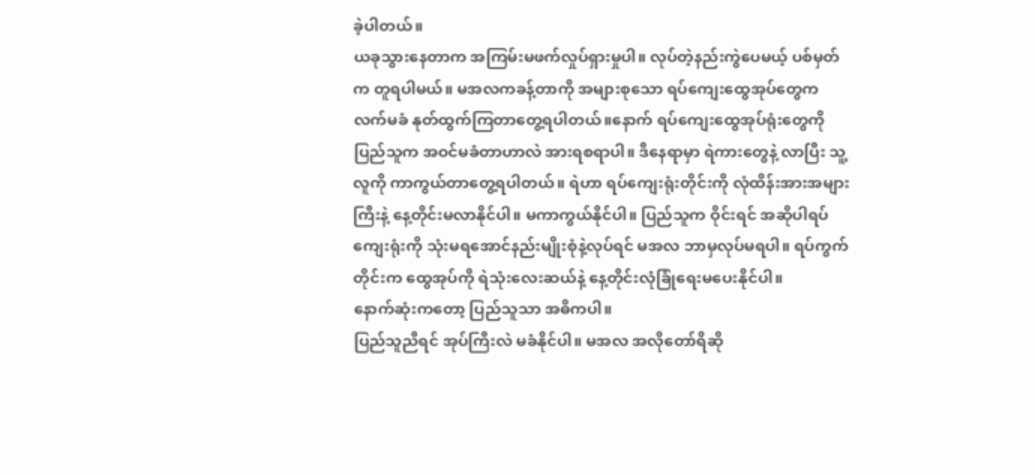ခဲ့ပါတယ်။
ယခုသွားနေတာက အကြမ်းမဖက်လှုပ်ရှားမှုပါ။ လုပ်တဲ့နည်းကွဲပေမယ့် ပစ်မှတ်က တူရပါမယ်။ မအလကခန့်တာကို အများစုသော ရပ်ကျေးထွေအုပ်တွေက လက်မခံ နုတ်ထွက်ကြတာတွေ့ရပါတယ်။နောက် ရပ်ကျေးထွေအုပ်ရုံးတွေကို ပြည်သူက အဝင်မခံတာဟာလဲ အားရစရာပါ။ ဒီနေရာမှာ ရဲကားတွေနဲ့ လာပြီး သူ့လူကို ကာကွယ်တာတွေ့ရပါတယ်။ ရဲဟာ ရပ်ကျေးရုံးတိုင်းကို လုံထိန်းအားအများကြီးနဲ့ နေ့တိုင်းမလာနိုင်ပါ။ မကာကွယ်နိုင်ပါ။ ပြည်သူက ဝိုင်းရင် အဆိုပါရပ်ကျေးရုံးကို သုံးမရအောင်နည်းမျိုးစုံနဲ့လုပ်ရင် မအလ ဘာမှလုပ်မရပါ။ ရပ်ကွက်တိုင်းက ထွေအုပ်ကို ရဲသုံးလေးဆယ်နဲ့ နေ့တိုင်းလုံခြုံရေးမပေးနိုင်ပါ။
နောက်ဆုံးကတော့ ပြည်သူသာ အဓိကပါ။
ပြည်သူညီရင် အုပ်ကြီးလဲ မခံနိုင်ပါ။ မအလ အလိုတော်ရိဆို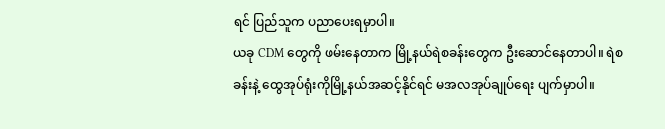ရင် ပြည်သူက ပညာပေးရမှာပါ။
ယခု CDM တွေကို ဖမ်းနေတာက မြို့နယ်ရဲစခန်းတွေက ဦးဆောင်နေတာပါ။ ရဲစခန်းနဲ့ ထွေအုပ်ရုံးကိုမြို့နယ်အဆင့်နိုင်ရင် မအလအုပ်ချုပ်ရေး ပျက်မှာပါ။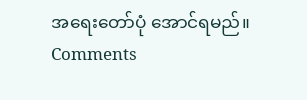အရေးတော်ပုံ အောင်ရမည်။
Comments